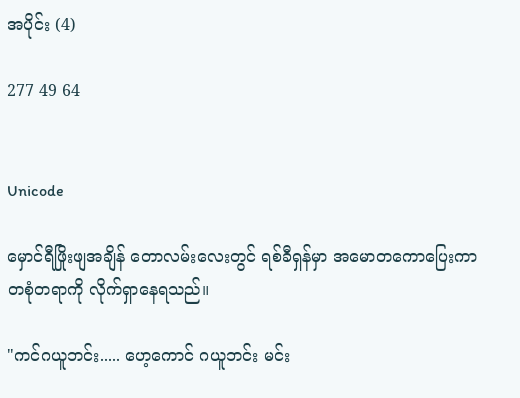အပိုင်း (4)

277 49 64


Unicode

မှောင်ရီဖြိုးဖျအချိန် တောလမ်းလေးတွင် ရစ်ခီရှန်မှာ အမောတကောပြေးကာ တစုံတရာကို လိုက်ရှာနေရသည်။

"ကင်ဂယူဘင်း..... ဟေ့ကောင် ဂယူဘင်း မင်း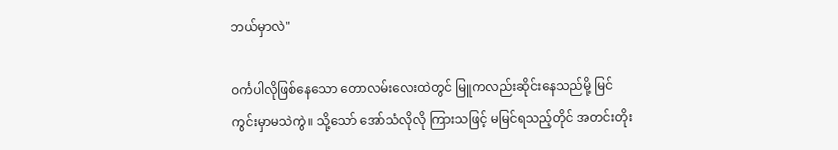ဘယ်မှာလဲ"

ဝင်္ကပါလိုဖြစ်နေသော တောလမ်းလေးထဲတွင် မြူကလည်းဆိုင်းနေသည်မို့ မြင်ကွင်းမှာမသဲကွဲ။ သို့သော် အော်သံလိုလို ကြားသဖြင့် မမြင်ရသည့်တိုင် အတင်းတိုး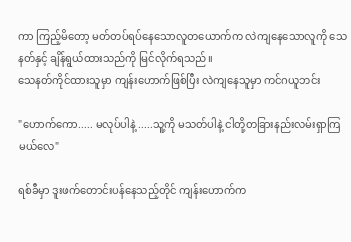ကာ ကြည့်မိတော့ မတ်တပ်ရပ်နေသောလူတယောက်က လဲကျနေသောလူကို သေနတ်နှင့် ချိန်ရွယ်ထားသည်ကို မြင်လိုက်ရသည်။
သေနတ်ကိုင်ထားသူမှာ ကျန်းဟောက်ဖြစ်ပြီး လဲကျနေသူမှာ ကင်ဂယူဘင်း

"ဟောက်ကော..... မလုပ်ပါနဲ့ .....သူ့ကို မသတ်ပါနဲ့ ငါတို့တခြားနည်းလမ်းရှာကြမယ်လေ"

ရစ်ခီမှာ ဒူးဖက်တောင်းပန်နေသည့်တိုင် ကျန်းဟောက်က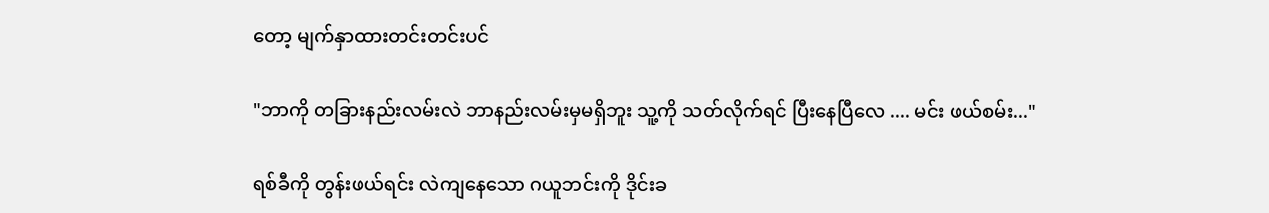တော့ မျက်နှာထားတင်းတင်းပင်

"ဘာကို တခြားနည်းလမ်းလဲ ဘာနည်းလမ်းမှမရှိဘူး သူ့ကို သတ်လိုက်ရင် ပြီးနေပြီလေ .... မင်း ဖယ်စမ်း..."

ရစ်ခီကို တွန်းဖယ်ရင်း လဲကျနေသော ဂယူဘင်းကို ဒိုင်းခ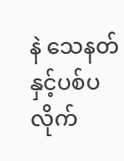နဲ သေနတ်နှင့်ပစ်ပလိုက်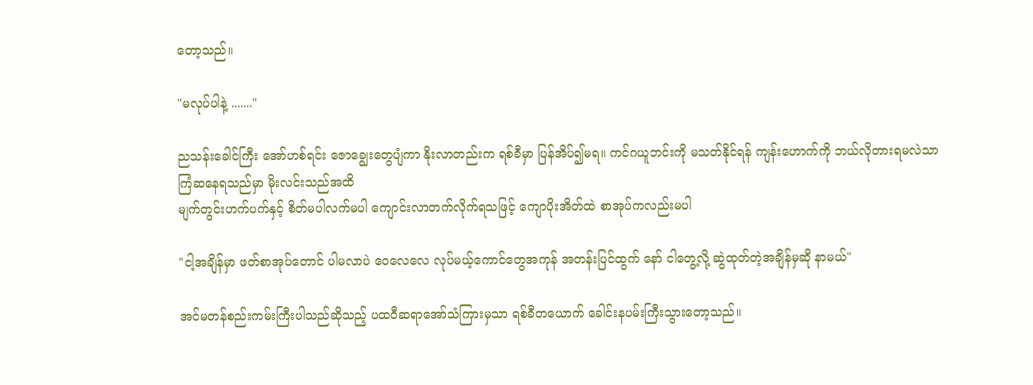တော့သည်။

"မလုပ်ပါနဲ့ ......."

ညသန်းခေါင်ကြီး အော်ဟစ်ရင်း ဇောချွေးတွေပျံကာ နိုးလာတည်းက ရစ်ခီမှာ ပြန်အိပ်၍မရ။ ကင်ဂယူဘင်းကို မသတ်နိုင်ရန် ကျန်းဟောက်ကို ဘယ်လိုတားရမလဲသာ ကြံဆနေရသည်မှာ မိုးလင်းသည်အထိ
မျက်တွင်းဟက်ပက်နှင့် စိတ်မပါလက်မပါ ကျောင်းလာတက်လိုက်ရသဖြင့် ကျောပိုးအိတ်ထဲ စာအုပ်ကလည်းမပါ

"ငါ့အချိန်မှာ ဖတ်စာအုပ်တောင် ပါမလာပဲ ဝေလေလေ လုပ်မယ့်ကောင်တွေအကုန် အတန်းပြင်ထွက် နော် ငါတွေ့လို့ ဆွဲထုတ်တဲ့အချိန်မှဆို နာမယ်"

အင်မတန်စည်းကမ်းကြီးပါသည်ဆိုသည့် ပထဝီဆရာအော်သံကြားမှသာ ရစ်ခီတယောက် ခေါင်းနပမ်းကြီးသွားတော့သည်။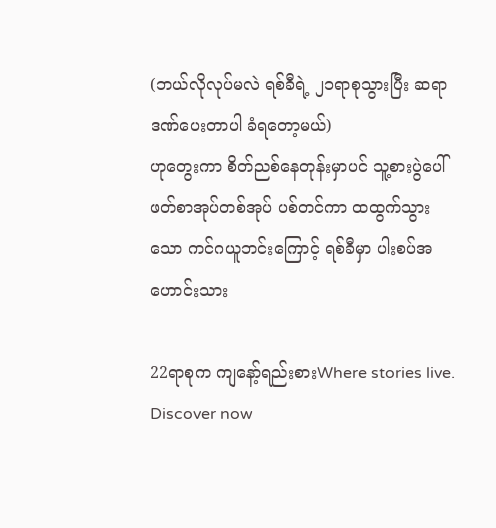(ဘယ်လိုလုပ်မလဲ ရစ်ခီရဲ့ ၂၁ရာစုသွားပြီး ဆရာဒဏ်ပေးတာပါ ခံရတော့မယ်)
ဟုတွေးကာ စိတ်ညစ်နေတုန်းမှာပင် သူ့စားပွဲပေါ် ဖတ်စာအုပ်တစ်အုပ် ပစ်တင်ကာ ထထွက်သွားသော ကင်ဂယူဘင်းကြောင့် ရစ်ခီမှာ ပါးစပ်အဟောင်းသား

22ရာစုက ကျနော့်ရည်းစားWhere stories live. Discover now